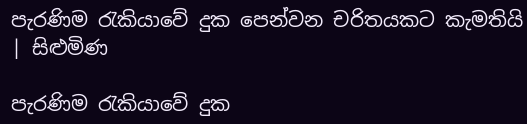පැරණිම රැකියාවේ දුක පෙන්වන චරිතයකට කැමතියි | සිළුමිණ

පැරණිම රැකියාවේ දුක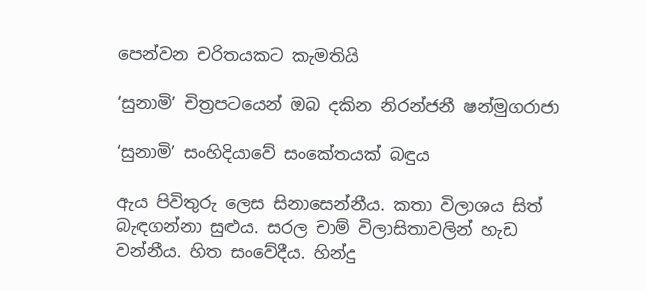පෙන්වන චරිතයකට කැමතියි

‘සුනාමි’ චිත්‍රපටයෙන් ඔබ දකින නිරන්ජනී ෂන්මුගරාජා

‘සුනාමි’ සංහිදියාවේ සංකේතයක් බඳුය

ඇය පිවිතුරු ලෙස සිනාසෙන්නීය. කතා විලාශය සිත් බැඳගන්නා සුළුය. සරල චාම් විලාසිතාවලින් හැඩ වන්නීය. හිත සංවේදීය. හින්දු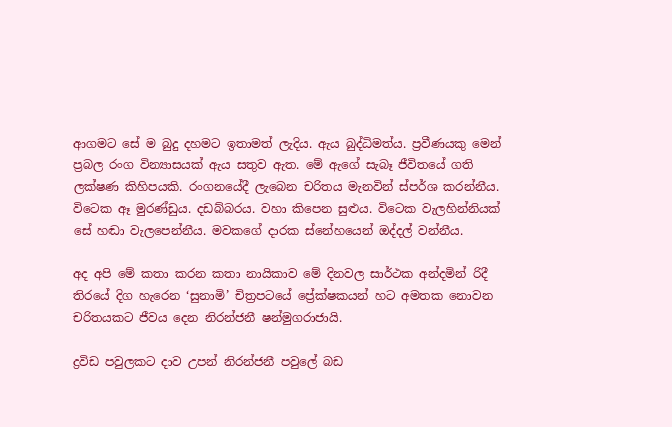ආගමට සේ ම බුදු දහමට ඉතාමත් ලැදිය. ඇය බුද්ධිමත්ය. ප්‍රවීණයකු මෙන් ප්‍රබල රංග වින්‍යාසයක් ඇය සතුව ඇත. මේ ඇගේ සැබෑ ජීවිතයේ ගති ලක්ෂණ කිහිපයකි. රංගනයේදී ලැබෙන චරිතය මැනවින් ස්පර්ශ කරන්නීය. විටෙක ඈ මුරණ්ඩුය. දඩබ්බරය. වහා කිපෙන සුළුය. විටෙක වැලහින්නියක් සේ හඬා වැලපෙන්නීය. මවකගේ දාරක ස්නේහයෙන් ඔද්දල් වන්නීය.

අද අපි මේ කතා කරන කතා නායිකාව මේ දිනවල සාර්ථක අන්දමින් රිදී තිරයේ දිග හැරෙන ‘සුනාමි’ චිත්‍රප‍ටයේ ප්‍රේක්ෂකයන් හට අමතක නොවන චරිතයකට ජීවය දෙන නිරන්ජනී ෂන්මුගරාජායි.

ද්‍රවිඩ පවුලකට දාව උපන් නිරන්ජනී පවුලේ බඩ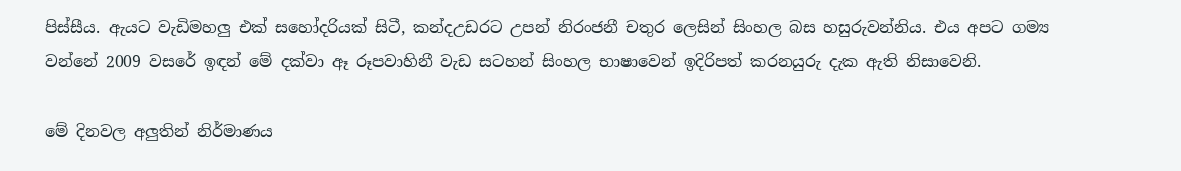පිස්සීය. ඇයට වැඩිමහලු එක් සහෝදරියක් සිටී, කන්දඋඩරට උපන් නිරංජනී චතුර ලෙසින් සිංහල බස හසුරුවන්නිය. එය අපට ගම්‍ය වන්නේ 2009 වසරේ ඉඳන් මේ දක්වා ඈ රූපවාහිනී වැඩ සටහන් සිංහල භාෂාවෙන් ඉදිරිපත් කරනයුරු දැක ඇති නිසාවෙනි.

මේ දිනවල අලුතින් නිර්මාණය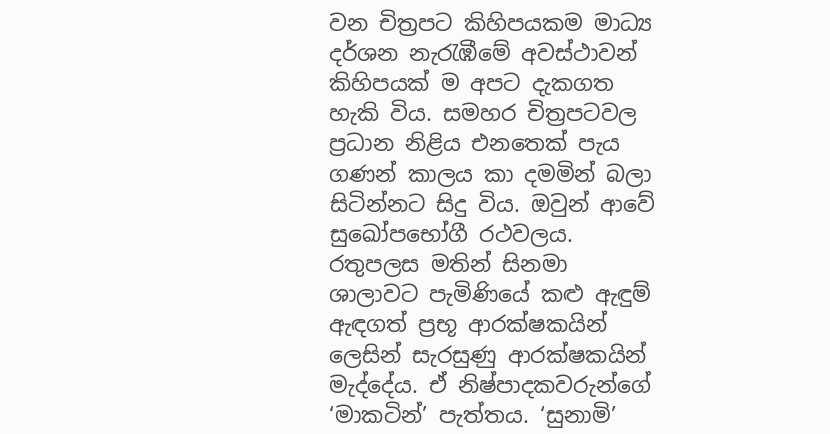වන චිත්‍රපට කිහිපයකම මාධ්‍ය දර්ශන නැරැඹීමේ අවස්ථාවන් කිහිපයක් ම අපට දැකගත හැකි විය. සමහර චිත්‍රපටවල ප්‍රධාන නිළිය එනතෙක් පැය ගණන් කාලය කා දමමින් බලා සිටින්නට සිදු විය. ඔවුන් ආවේ සුඛෝපභෝගී රථවලය. රතුපලස මතින් සිනමා ශාලාවට පැමිණියේ කළු ඇඳුම් ඇඳගත් ප්‍රභූ ආරක්ෂකයින් ලෙසින් සැරසුණු ආරක්ෂකයින් මැද්දේය. ඒ නිෂ්පාදකවරුන්ගේ ‘මාකටින්’ පැත්තය. ‘සුනාමි’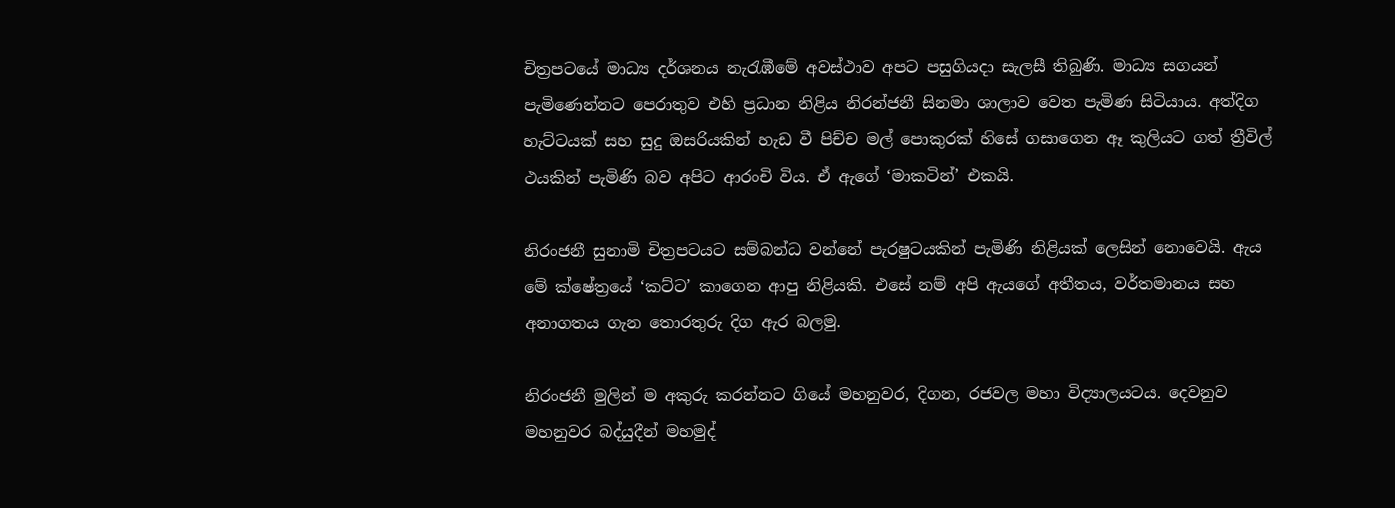චිත්‍රපටයේ මාධ්‍ය දර්ශනය නැරැඹීමේ අවස්ථාව අපට පසුගියදා සැලසී තිබුණි. මාධ්‍ය සගයන් පැමිණෙන්නට පෙරාතුව එහි ප්‍රධාන නිළිය නිරන්ජනී සිනමා ශාලාව වෙත පැමිණ සිටියාය. අත්දිග හැට්ටයක් සහ සුදු ඔසරියකින් හැඩ වී පිච්ච මල් පොකුරක් හ‍ිසේ ගසාගෙන ඈ කුලියට ගත් ත්‍රීවිල් ථයකින් පැමිණි බව අපිට ආරංචි විය. ඒ ඇගේ ‘මාකටින්’ එකයි.

නිරංජනී සුනාමි චිත්‍රපටයට සම්බන්ධ වන්නේ පැරෂුටයකින් පැමිණි නිළියක් ලෙසින් ‍නොවෙයි. ඇය මේ ක්ෂේත්‍රයේ ‘කට්ට’ කාගෙන ආපු නිළියකි. එසේ නම් අපි ඇයගේ අතීතය, වර්තමානය සහ අනාගතය ගැන තොරතුරු දිග ඇර බලමු.

නිරංජනී මුලින් ම අකුරු කරන්නට ගියේ මහනුවර, දිගන, රජවල මහා විද්‍යාලයටය. දෙවනුව මහනුවර බද්යුදීන් මහමුද්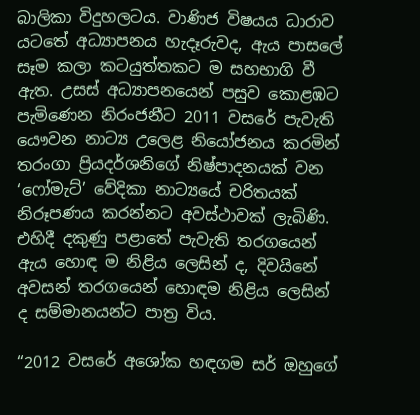බාලිකා විදුහලටය. වාණිජ විෂයය ධාරාව යටතේ අධ්‍යාපනය හැදෑරුවද, ඇය පාසලේ සෑම කලා කටයුත්තකට ම සහභාගි වී ඇත. උසස් අධ්‍යාපනයෙන් පසුව කොළඹට පැමිණෙන නිරංජනීට 2011 වසරේ පැවැති යෞවන නාට්‍ය උලෙළ නියෝජනය කරමින් තරංගා ප්‍රියදර්ශනිගේ නිෂ්පාදනයක් වන ‘ෆෝමැට්’ වේදිකා නාට්‍යයේ චරිතයක් නිරූපණය කරන්නට අවස්ථාවක් ලැබිණි. එහිදී දකුණු පළාතේ පැවැති තරගයෙන් ඇය හොඳ ම නිළිය ලෙසින් ද, දිවයිනේ අවසන් තරගයෙන් හොඳම නිළිය ලෙසින් ද සම්මානයන්ට පාත්‍ර විය.

“2012 වසරේ අශෝක හඳගම සර් ඔහුගේ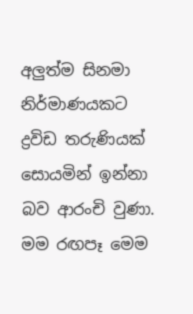අලුත්ම සිනමා නිර්මාණයකට ද්‍රවිඩ තරුණියක් සොයමින් ඉන්නා බව ආරංචි වුණා. මම රඟපෑ මෙම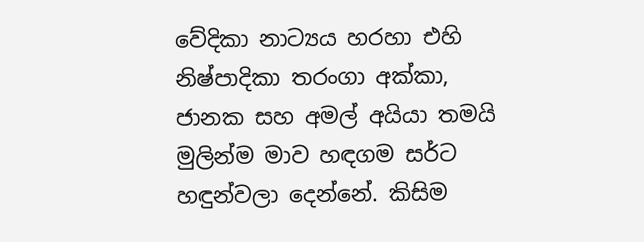වේදිකා නාට්‍යය හරහා එහි නිෂ්පාදිකා තරංගා අක්කා, ජානක සහ අමල් අයියා තමයි මුලින්ම මාව හඳගම සර්ට හඳුන්වලා දෙන්නේ. කිසිම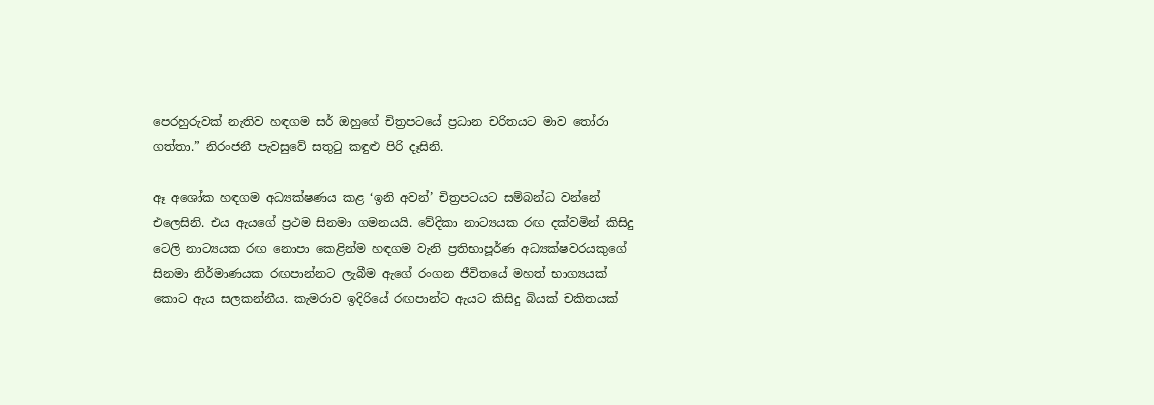පෙරහුරුවක් නැතිව හඳගම සර් ඔහුගේ චිත්‍රපටයේ ප්‍රධාන චරිතයට මාව තෝරා ගත්තා.” නිරංජනී පැවසුවේ සතුටු කඳුළු පිරි දෑසිනි.

ඈ අශෝක හඳගම අධ්‍යක්ෂණය කළ ‘ඉනි අවන්’ චිත්‍රපටයට සම්බන්ධ වන්නේ එලෙසිනි. එය ඇයගේ ප්‍රථම සිනමා ගමනයයි. වේදිකා නාට්‍යයක රඟ දක්වමින් කිසිදු ටෙලි නාට්‍යයක රඟ නොපා කෙළින්ම හඳගම වැනි ප්‍රතිභාපූර්ණ අධ්‍යක්ෂවරයකුගේ සිනමා නිර්මාණයක රඟපාන්නට ලැබීම ඇගේ රංගන ජීවිතයේ මහත් භාග්‍යයක් කොට ඇය සලකන්නීය. කැමරාව ඉදිරියේ රඟපාන්ට ඇයට කිසිදු බියක් චකිතයක්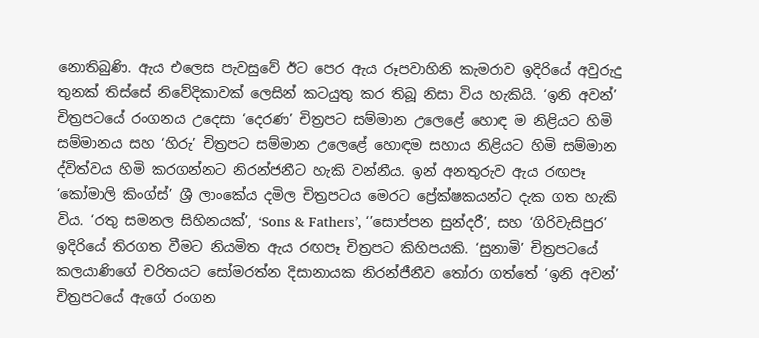නොතිබුණි. ඇය එලෙස පැවසුවේ ඊට පෙර ඇය රූපවාහිනි කැමරාව ඉදිරියේ අවුරුදු තුනක් තිස්සේ නිවේදිකාවක් ලෙසින් කටයුතු කර තිබූ නිසා විය හැකියි. ‘ඉනි අවන්’ චිත්‍රපටයේ රංගනය උදෙසා ‘දෙරණ’ චිත්‍රපට සම්මාන උලෙළේ හොඳ ම නිළියට හිමි සම්මානය සහ ‘හිරු’ චිත්‍රපට සම්මාන ‍උලෙළේ හොඳම සහාය නිළියට හිමි සම්මාන ද්විත්වය හිමි කරගන්නට නිරන්ජනීට හැකි වන්නීය. ඉන් අනතුරුව ඇය රඟපෑ ‘කෝමාලි කිංග්ස්’ ශ්‍රී ලාංකේය දමිල චිත්‍රපටය මෙරට ප්‍රේක්ෂකයන්ට දැක ගත හැකි විය. ‘රතු සමනල සිහිනයක්’, ‘Sons & Fathers’, ‘’සොප්පන සුන්දරී’, සහ ‘ගිරිවැසිපුර’ ඉදිරියේ තිරගත වීමට නියමිත ඇය රඟපෑ චිත්‍රපට කිහිපයකි. ‘සුනාමි’ චිත්‍රපටයේ කලයාණිගේ චරිතයට සෝමරත්න දිසානායක නිරන්ජීනීව තෝරා ගත්තේ ‘ඉනි අවන්’ චිත්‍රපටයේ ඇගේ රංගන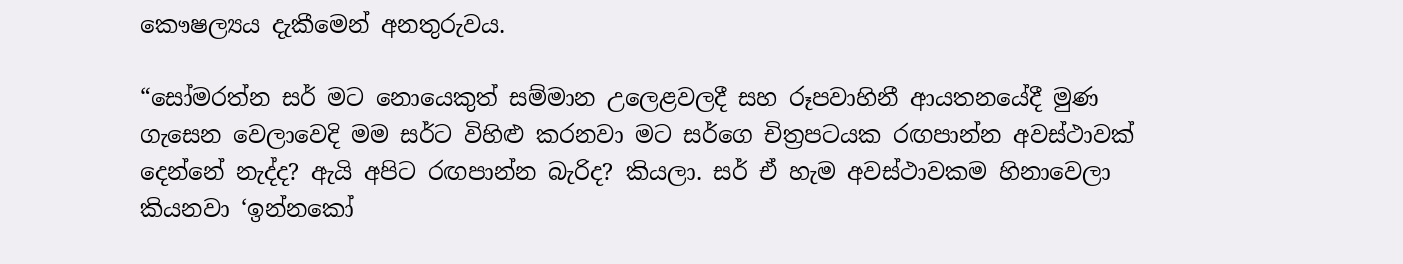කෞෂල්‍යය දැකීමෙන් අනතුරුවය.

“සෝමරත්න සර් මට නොයෙකුත් සම්මාන උලෙළවලදී සහ රූපවාහිනී ආයතනයේදී මුණ ගැසෙන වෙලාවෙදි මම සර්ට විහිළු කරනවා මට සර්ගෙ චිත්‍රපටයක රඟපාන්න අවස්ථාවක් දෙන්නේ නැද්ද? ඇයි අපිට රඟපාන්න බැරිද? කියලා. සර් ඒ හැම අවස්ථාවකම හිනාවෙලා කියනවා ‘ඉන්නකෝ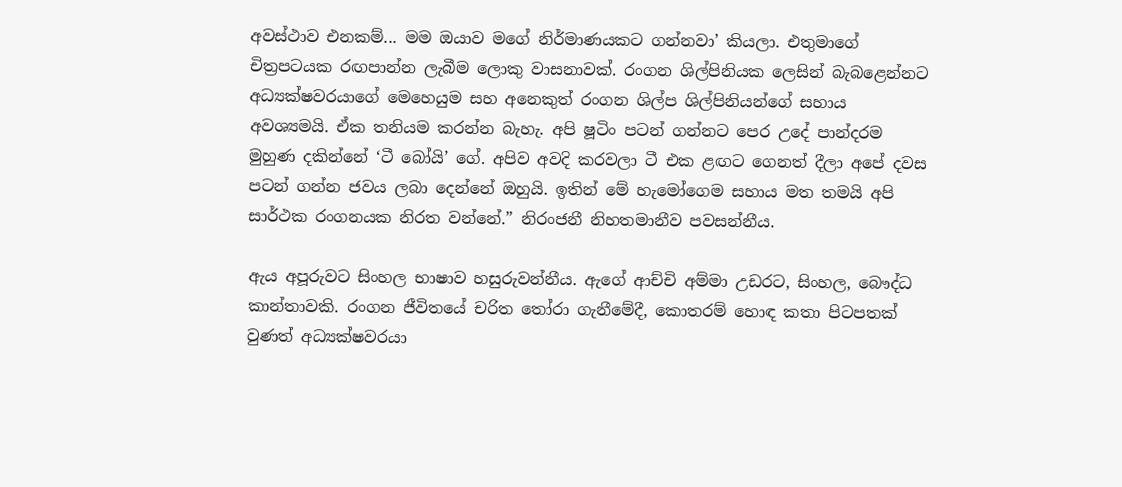අවස්ථාව එනකම්... මම ඔයාව මගේ නිර්මාණයකට ගන්නවා’ කියලා. එතුමාගේ චිත්‍රපටයක රඟපාන්න ලැබීම ලොකු වාසනාවක්. රංගන ශිල්පිනියක ලෙසින් බැබළෙන්නට අධ්‍යක්ෂවරයාගේ මෙහෙයුම සහ අනෙකුත් රංගන ශිල්ප ශිල්පිනියන්ගේ සහාය අවශ්‍යමයි. ඒක තනියම කරන්න බැහැ. අපි ෂූටිං පටන් ගන්නට පෙර උදේ පාන්දරම මුහුණ දකින්නේ ‘ටී බෝයි’ ගේ. අපිව අවදි කරවලා ටී එක ළඟට ගෙනත් දීලා අපේ දවස පටන් ගන්න ජවය ලබා දෙන්නේ ඔහුයි. ඉතින් මේ හැමෝගෙම සහාය මත තමයි අපි සාර්ථක රංගනයක නිරත වන්නේ.” නිරංජනී නිහතමානීව පවසන්නීය.

ඇය අපූරුවට සිංහල භාෂාව හසුරුවන්නීය. ඇගේ ආච්චි අම්මා උඩරට, සිංහල, බෞද්ධ කාන්තාවකි. රංගන ජීවිතයේ චරිත තෝරා ගැනීමේදී, කොතරම් හොඳ කතා පිටපතක් වුණත් අධ්‍යක්ෂවරයා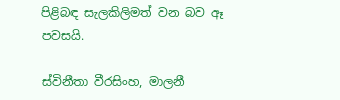පිළිබඳ සැලකිලිමත් වන බව ඈ පවසයි.

ස්විනීතා වීරසිංහ, මාලනී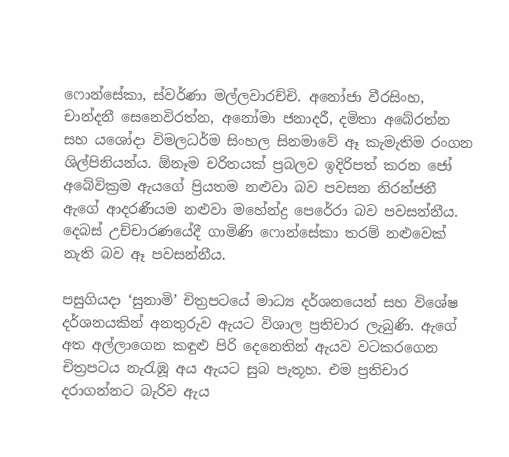ෆොන්සේකා, ස්වර්ණා මල්ලවාරච්චි. අනෝජා වීරසිංහ, චාන්දනී සෙනෙවිරත්න, අනෝමා ජනාදරී, දමිතා අබේරත්න සහ යශෝදා විමලධර්ම සිංහල සිනමාවේ ඈ කැමැතිම රංගන ශිල්පිනියන්ය. ඕනෑම චරිතයක් ප්‍රබලව ඉදිරිපත් කරන ‍ජෝ අබේවික්‍රම ඇයගේ ප්‍රියතම නළුවා බව පවසන නිරන්ජනී ඇගේ ආදරණීයම නළුවා මහේන්ද්‍ර පෙරේරා බව පවසන්නීය. දෙබස් උච්චාරණයේදී ගාමිණි ෆොන්සේකා තරම් නළුවෙක් නැති බව ඈ පවසන්නීය.

පසුගියදා ‘සුනාමි’ චිත්‍රපටයේ මාධ්‍ය දර්ශනයෙන් සහ විශේෂ දර්ශනයකින් අනතුරුව ඇයට විශාල ප්‍රතිචාර ලැබුණි. ඇගේ අත අල්ලාගෙන කඳුළු පිරි දෙනෙතින් ඇයව වටකරගෙන චිත්‍රපටය නැරැඹූ අය ඇයට සුබ පැතූහ. එම ප්‍රතිචාර දරාගන්නට බැරිව ඇය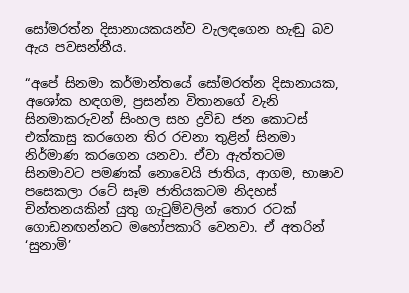සෝමරත්න දිසානායකයන්ව වැලඳගෙන හැඬු බව ඇය පවසන්නීය.

“අපේ සිනමා කර්මාන්තයේ සෝමරත්න දිසානායක, අශෝක හඳගම, ප්‍රසන්න විතානගේ වැනි සිනමාකරුවන් සිංහල සහ ද්‍රවිඩ ජන කොටස් එක්කාසු කරගෙන තිර රචනා තුළින් සිනමා නිර්මාණ කරගෙන යනවා. ඒවා ඇත්තටම සිනමාවට පමණක් ‍නොවෙයි ජාතිය, ආගම, භාෂාව පසෙකලා රටේ සෑම ජාතියකටම නිදහස් චින්තනයකින් යුතු ගැටුම්වලින් තොර රටක් ගොඩනඟන්නට මහෝපකාරි වෙනවා. ඒ අතරින් ‘සුනාමි’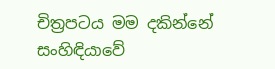චිත්‍රපටය මම දකින්නේ සංහිඳියාවේ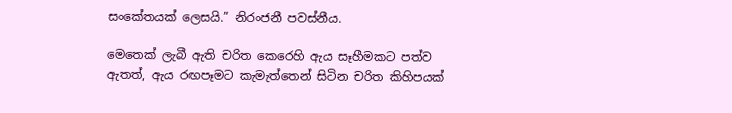සංකේතයක් ලෙසයි.” නිරංජනී පවස්නීය.

මෙතෙක් ලැබී ඇති චරිත කෙරෙහි ඇය සෑහීමකට පත්ව ඇතත්, ඇය රඟපෑමට කැමැත්තෙන් සිටින චරිත කිහිපයක්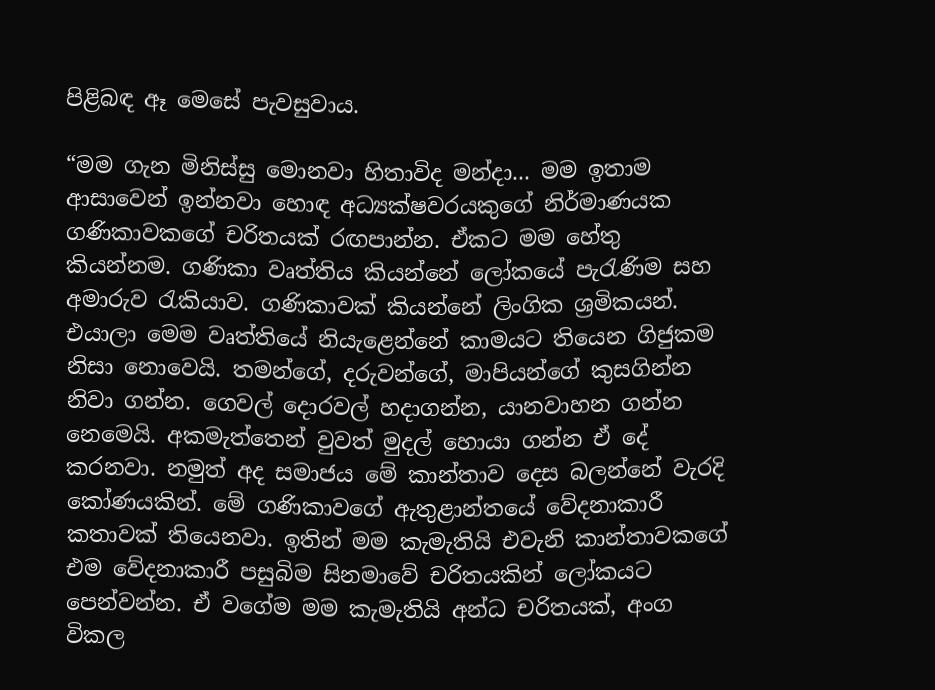පිළිබඳ ඈ මෙසේ පැවසුවාය.

“මම ගැන මිනිස්සු මොනවා හිතාවිද මන්දා... මම ඉතාම ආසාවෙන් ඉන්නවා හොඳ අධ්‍යක්ෂවරයකුගේ නිර්මාණයක ගණිකාවකගේ චරිතයක් රඟපාන්න. ඒකට මම හේතු කියන්නම. ගණිකා වෘත්තිය කියන්නේ ලෝකයේ පැරැණිම සහ අමාරුව රැකියාව. ගණිකාවක් කියන්නේ ලිංගික ශ්‍රමිකයන්. එයාලා මෙම වෘත්තියේ නියැළෙන්නේ කාමයට තියෙන ගිජුකම නිසා නොවෙයි. තමන්ගේ, දරුවන්ගේ, මාපියන්ගේ කුසගින්න නිවා ගන්න. ගෙවල් දොරවල් හදාගන්න, යානවාහන ගන්න නෙමෙයි. අකමැත්තෙන් වුවත් මුදල් හොයා ගන්න ඒ දේ කරනවා. නමුත් අද සමාජය මේ කාන්තාව දෙස බලන්නේ වැරදි කෝණයකින්. මේ ගණිකාවගේ ඇතුළාන්තයේ වේදනාකාරී කතාවක් තියෙනවා. ඉතින් මම කැමැතියි එවැනි කාන්තාවකගේ එම වේදනාකාරී පසුබිම සිනමාවේ චරිතයකින් ලෝකයට පෙන්වන්න. ඒ වගේම මම කැමැතියි අන්ධ චරිතයක්, අංග විකල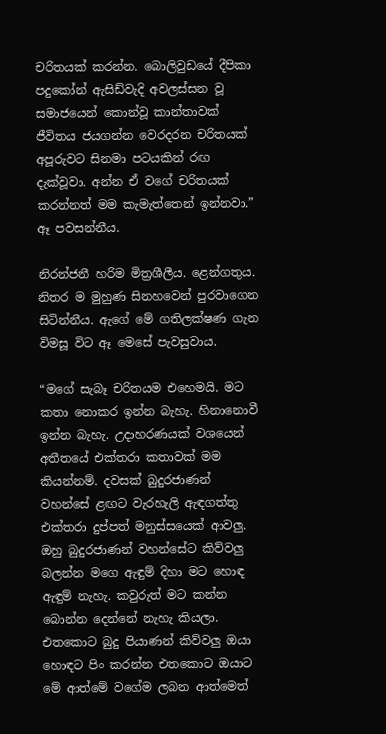චරිතයක් කරන්න. බොලිවුඩයේ දීපිකා පදුකෝන් ඇසිඩ්වැදි අවලස්සන වූ සමාජයෙන් කොන්වූ කාන්තාවක් ජීවිතය ජයගන්න වෙරදරන චරිතයක් අපූරුවට සිනමා පටයකින් රඟ දැක්වූවා. අන්න ඒ වගේ චරිතයක් කරන්නත් මම කැමැත්තෙන් ඉන්නවා.” ඈ පවසන්නීය.

නිරන්ජනී හරිම මිත්‍රශීලීය. ළෙන්ගතුය. නිතර ම මුහුණ සිනහවෙන් පුරවාගෙන සිටින්නීය. ඇගේ මේ ගතිලක්ෂණ ගැන විමසූ විට ඈ මෙසේ පැවසුවාය.

“මගේ සැබෑ චරිතයම එහෙමයි. මට කතා නොකර ඉන්න බැහැ. හිනානොවී ඉන්න බැහැ. උදාහරණයක් වශයෙන් අතීතයේ එක්තරා කතාවක් මම කියන්නම්. දවසක් බුදුරජාණන් වහන්සේ ළඟට වැරහැලි ඇඳගත්තු එක්තරා දුප්පත් මනුස්සයෙක් ආවලු. ඔහු බුදුරජාණන් වහන්සේට කිව්වලු බලන්න මගෙ ඇඳුම් දිහා මට හොඳ ඇඳුම් නැහැ. කවුරුත් මට කන්න බොන්න දෙන්නේ නැහැ කියලා. එතකොට බුදු පියාණන් කිව්වලු ඔයා හොඳට පිං කරන්න එතකොට ඔයාට මේ ආත්මේ වගේම ලබන ආත්මෙත්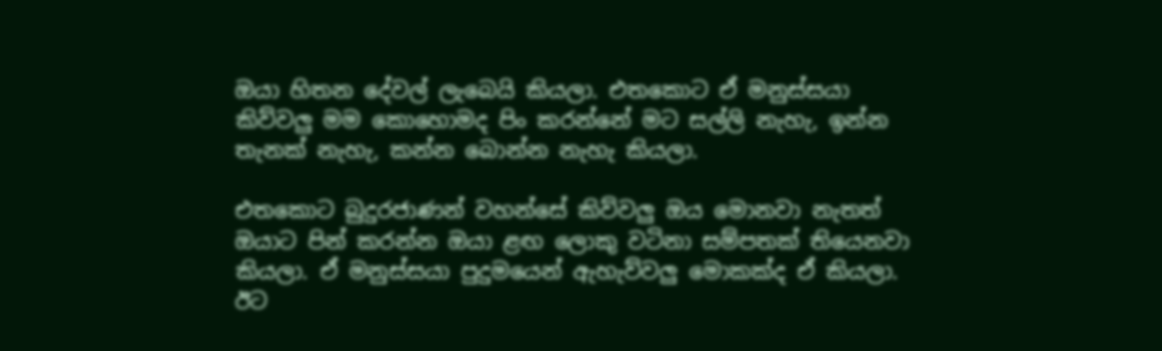ඔයා හිතන දේවල් ලැබෙයි කියලා. එතකොට ඒ මනුස්සයා කිව්වලු මම කොහොමද පිං කරන්නේ මට සල්ලි නැහැ, ඉන්න තැනක් නැහැ, කන්න බොන්න නැහැ කියලා.

එත‍කොට බුදුරජාණන් වහන්සේ කිව්වලු ඔය මොනවා නැතත් ඔයාට පින් කරන්න ඔයා ළඟ ලොකු වටිනා සම්පතක් තියෙනවා කියලා. ඒ මනුස්සයා පුදුමයෙන් ඇහැව්වලු මොකක්ද ඒ කියලා. ඊට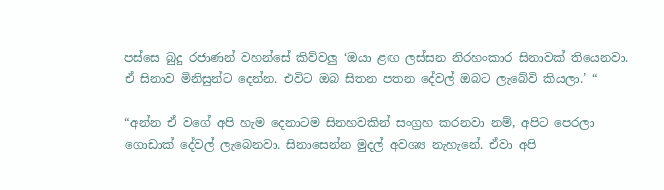පස්සෙ බුදු රජාණන් වහන්සේ කිව්වලු ‘ඔයා ළඟ ලස්සන නිරහංකාර සිනාවක් තියෙනවා. ඒ සිනාව මිනිසුන්ට දෙන්න. එවිට ඔබ සිතන පතන දේවල් ඔබට ලැබේවි කියලා.’ “

“අන්න ඒ වගේ අපි හැම දෙනාටම සිනහවකින් සංග්‍රහ කරනවා නම්, අපිට පෙරලා ගොඩාක් දේවල් ලැබෙනවා. සිනාසෙන්න මුදල් අවශ්‍ය නැහැනේ. ඒවා අපි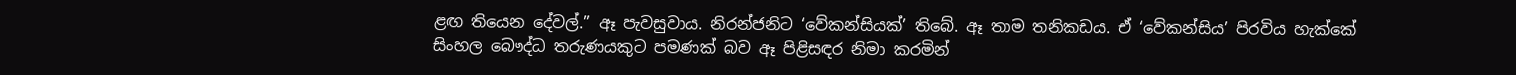ළඟ තියෙන දේවල්.” ඈ පැවසුවාය. නිරන්ජනිට ‘වේකන්සියක්’ තිබේ. ඈ තාම තනිකඩය. ඒ ‘වේකන්සිය’ පිරවිය හැක්කේ සිංහල බෞද්ධ තරුණයකුට පමණක් බව ඈ පිළිසඳර නිමා කරමින්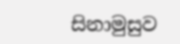සිනාමුසුව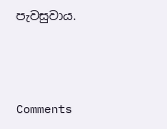පැවසුවාය.



Comments